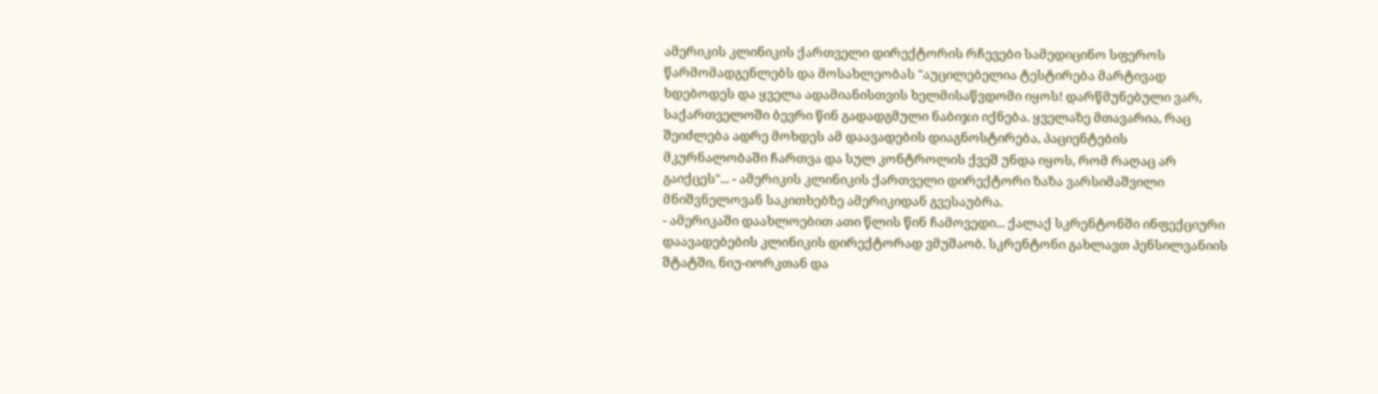ამერიკის კლინიკის ქართველი დირექტორის რჩევები სამედიცინო სფეროს წარმომადგენლებს და მოსახლეობას "აუცილებელია ტესტირება მარტივად ხდებოდეს და ყველა ადამიანისთვის ხელმისაწვდომი იყოს! დარწმუნებული ვარ, საქართველოში ბევრი წინ გადადგმული ნაბიჯი იქნება. ყველაზე მთავარია, რაც შეიძლება ადრე მოხდეს ამ დაავადების დიაგნოსტირება, პაციენტების მკურნალობაში ჩართვა და სულ კონტროლის ქვეშ უნდა იყოს, რომ რაღაც არ გაიქცეს"... - ამერიკის კლინიკის ქართველი დირექტორი ზაზა ვარსიმაშვილი მნიშვნელოვან საკითხებზე ამერიკიდან გვესაუბრა.
- ამერიკაში დაახლოებით ათი წლის წინ ჩამოვედი... ქალაქ სკრენტონში ინფექციური დაავადებების კლინიკის დირექტორად ვმუშაობ. სკრენტონი გახლავთ პენსილვანიის შტატში, ნიუ-იორკთან და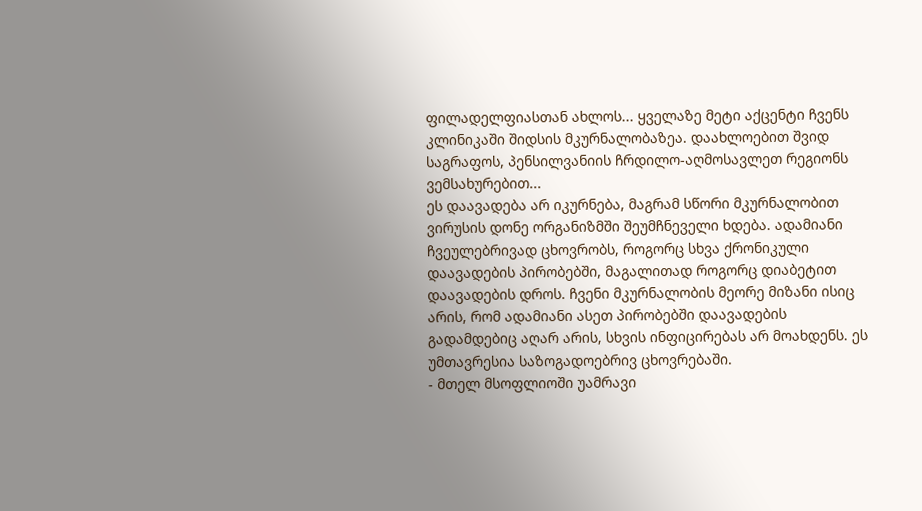ფილადელფიასთან ახლოს... ყველაზე მეტი აქცენტი ჩვენს კლინიკაში შიდსის მკურნალობაზეა. დაახლოებით შვიდ საგრაფოს, პენსილვანიის ჩრდილო-აღმოსავლეთ რეგიონს ვემსახურებით...
ეს დაავადება არ იკურნება, მაგრამ სწორი მკურნალობით ვირუსის დონე ორგანიზმში შეუმჩნეველი ხდება. ადამიანი ჩვეულებრივად ცხოვრობს, როგორც სხვა ქრონიკული დაავადების პირობებში, მაგალითად როგორც დიაბეტით დაავადების დროს. ჩვენი მკურნალობის მეორე მიზანი ისიც არის, რომ ადამიანი ასეთ პირობებში დაავადების გადამდებიც აღარ არის, სხვის ინფიცირებას არ მოახდენს. ეს უმთავრესია საზოგადოებრივ ცხოვრებაში.
- მთელ მსოფლიოში უამრავი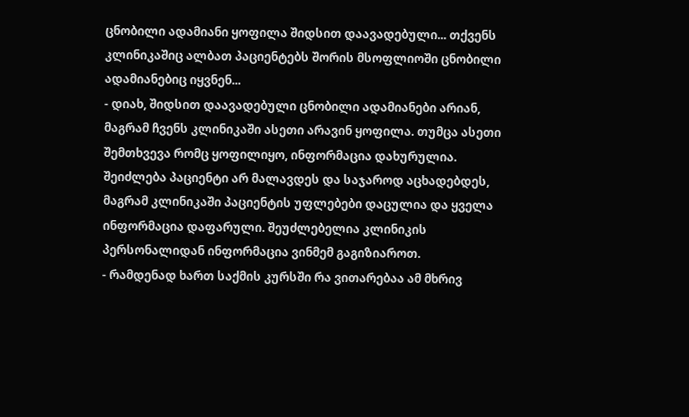ცნობილი ადამიანი ყოფილა შიდსით დაავადებული... თქვენს კლინიკაშიც ალბათ პაციენტებს შორის მსოფლიოში ცნობილი ადამიანებიც იყვნენ...
- დიახ, შიდსით დაავადებული ცნობილი ადამიანები არიან, მაგრამ ჩვენს კლინიკაში ასეთი არავინ ყოფილა. თუმცა ასეთი შემთხვევა რომც ყოფილიყო, ინფორმაცია დახურულია. შეიძლება პაციენტი არ მალავდეს და საჯაროდ აცხადებდეს, მაგრამ კლინიკაში პაციენტის უფლებები დაცულია და ყველა ინფორმაცია დაფარული. შეუძლებელია კლინიკის პერსონალიდან ინფორმაცია ვინმემ გაგიზიაროთ.
- რამდენად ხართ საქმის კურსში რა ვითარებაა ამ მხრივ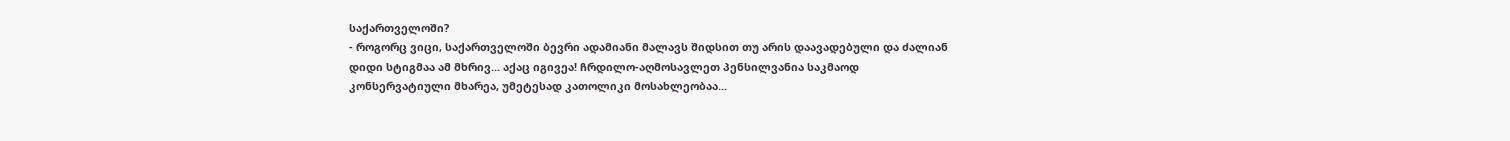საქართველოში?
- როგორც ვიცი, საქართველოში ბევრი ადამიანი მალავს შიდსით თუ არის დაავადებული და ძალიან დიდი სტიგმაა ამ მხრივ... აქაც იგივეა! ჩრდილო-აღმოსავლეთ პენსილვანია საკმაოდ კონსერვატიული მხარეა, უმეტესად კათოლიკი მოსახლეობაა...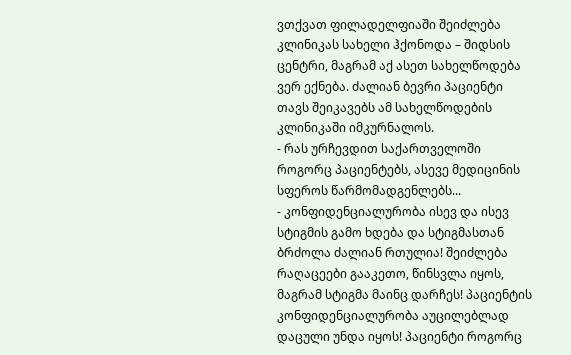ვთქვათ ფილადელფიაში შეიძლება კლინიკას სახელი ჰქონოდა – შიდსის ცენტრი, მაგრამ აქ ასეთ სახელწოდება ვერ ექნება. ძალიან ბევრი პაციენტი თავს შეიკავებს ამ სახელწოდების კლინიკაში იმკურნალოს.
- რას ურჩევდით საქართველოში როგორც პაციენტებს, ასევე მედიცინის სფეროს წარმომადგენლებს...
- კონფიდენციალურობა ისევ და ისევ სტიგმის გამო ხდება და სტიგმასთან ბრძოლა ძალიან რთულია! შეიძლება რაღაცეები გააკეთო, წინსვლა იყოს, მაგრამ სტიგმა მაინც დარჩეს! პაციენტის კონფიდენციალურობა აუცილებლად დაცული უნდა იყოს! პაციენტი როგორც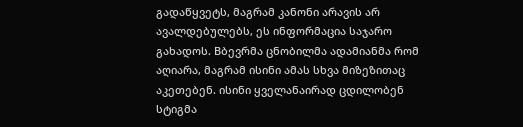გადაწყვეტს, მაგრამ კანონი არავის არ ავალდებულებს, ეს ინფორმაცია საჯარო გახადოს. Bბევრმა ცნობილმა ადამიანმა რომ აღიარა, მაგრამ ისინი ამას სხვა მიზეზითაც აკეთებენ. ისინი ყველანაირად ცდილობენ სტიგმა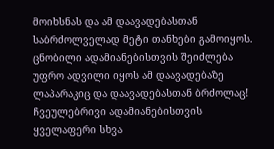მოიხსნას და ამ დაავადებასთან საბრძოლველად მეტი თანხები გამოიყოს. ცნობილი ადამიანებისთვის შეიძლება უფრო ადვილი იყოს ამ დაავადებაზე ლაპარაკიც და დაავადებასთან ბრძოლაც! ჩვეულებრივი ადამიანებისთვის ყველაფერი სხვა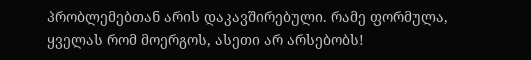პრობლემებთან არის დაკავშირებული. რამე ფორმულა, ყველას რომ მოერგოს, ასეთი არ არსებობს!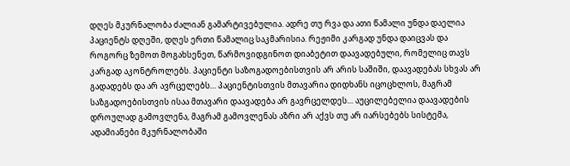დღეს მკურნალობა ძალიან გამარტივებულია. ადრე თუ რვა და ათი წამალი უნდა დაელია პაციენტს დღეში, დღეს ერთი წამალიც საკმარისია. რეჟიმი კარგად უნდა დაიცვას და როგორც ზემოთ მოგახსენეთ, წარმოვიდგინოთ დიაბეტით დაავადებული, რომელიც თავს კარგად აკონტროლებს. პაციენტი საზოგადოებისთვის არ არის საშიში, დაავადებას სხვას არ გადადებს და არ ავრცელებს... პაციენტისთვის მთავარია დიდხანს იცოცხლოს, მაგრამ საზგადოებისთვის ისაა მთავარი დაავადება არ გავრცელდეს... აუცილებელია დაავადების დროულად გამოვლენა, მაგრამ გამოვლენას აზრი არ აქვს თუ არ იარსებებს სისტემა, ადამიანები მკურნალობაში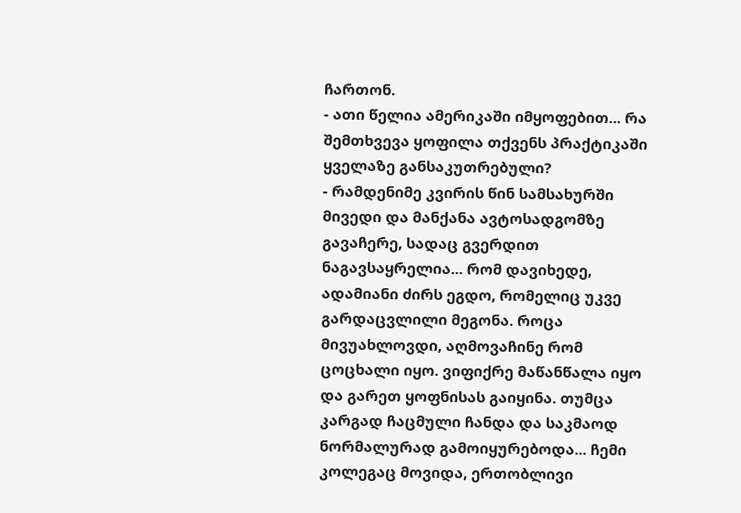ჩართონ.
- ათი წელია ამერიკაში იმყოფებით... რა შემთხვევა ყოფილა თქვენს პრაქტიკაში ყველაზე განსაკუთრებული?
- რამდენიმე კვირის წინ სამსახურში მივედი და მანქანა ავტოსადგომზე გავაჩერე, სადაც გვერდით ნაგავსაყრელია... რომ დავიხედე, ადამიანი ძირს ეგდო, რომელიც უკვე გარდაცვლილი მეგონა. როცა მივუახლოვდი, აღმოვაჩინე რომ ცოცხალი იყო. ვიფიქრე მაწანწალა იყო და გარეთ ყოფნისას გაიყინა. თუმცა კარგად ჩაცმული ჩანდა და საკმაოდ ნორმალურად გამოიყურებოდა... ჩემი კოლეგაც მოვიდა, ერთობლივი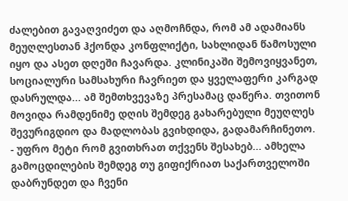ძალებით გავაღვიძეთ და აღმოჩნდა, რომ ამ ადამიანს მეუღლესთან ჰქონდა კონფლიქტი, სახლიდან წამოსული იყო და ასეთ დღეში ჩავარდა. კლინიკაში შემოვიყვანეთ, სოციალური სამსახური ჩავრიეთ და ყველაფერი კარგად დასრულდა... ამ შემთხვევაზე პრესამაც დაწერა. თვითონ მოვიდა რამდენიმე დღის შემდეგ გახარებული მეუღლეს შევურიგდიო და მადლობას გვიხდიდა, გადამარჩინეთო.
- უფრო მეტი რომ გვითხრათ თქვენს შესახებ... ამხელა გამოცდილების შემდეგ თუ გიფიქრიათ საქართველოში დაბრუნდეთ და ჩვენი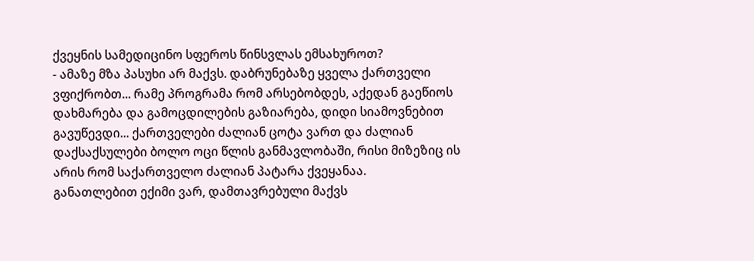ქვეყნის სამედიცინო სფეროს წინსვლას ემსახუროთ?
- ამაზე მზა პასუხი არ მაქვს. დაბრუნებაზე ყველა ქართველი ვფიქრობთ... რამე პროგრამა რომ არსებობდეს, აქედან გაეწიოს დახმარება და გამოცდილების გაზიარება, დიდი სიამოვნებით გავუწევდი... ქართველები ძალიან ცოტა ვართ და ძალიან დაქსაქსულები ბოლო ოცი წლის განმავლობაში, რისი მიზეზიც ის არის რომ საქართველო ძალიან პატარა ქვეყანაა.
განათლებით ექიმი ვარ, დამთავრებული მაქვს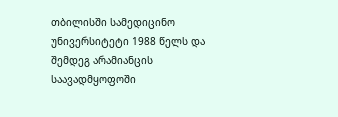თბილისში სამედიცინო უნივერსიტეტი 1988 წელს და შემდეგ არამიანცის საავადმყოფოში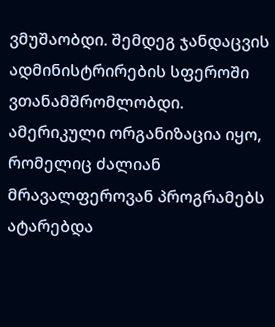ვმუშაობდი. შემდეგ ჯანდაცვის ადმინისტრირების სფეროში ვთანამშრომლობდი. ამერიკული ორგანიზაცია იყო, რომელიც ძალიან მრავალფეროვან პროგრამებს ატარებდა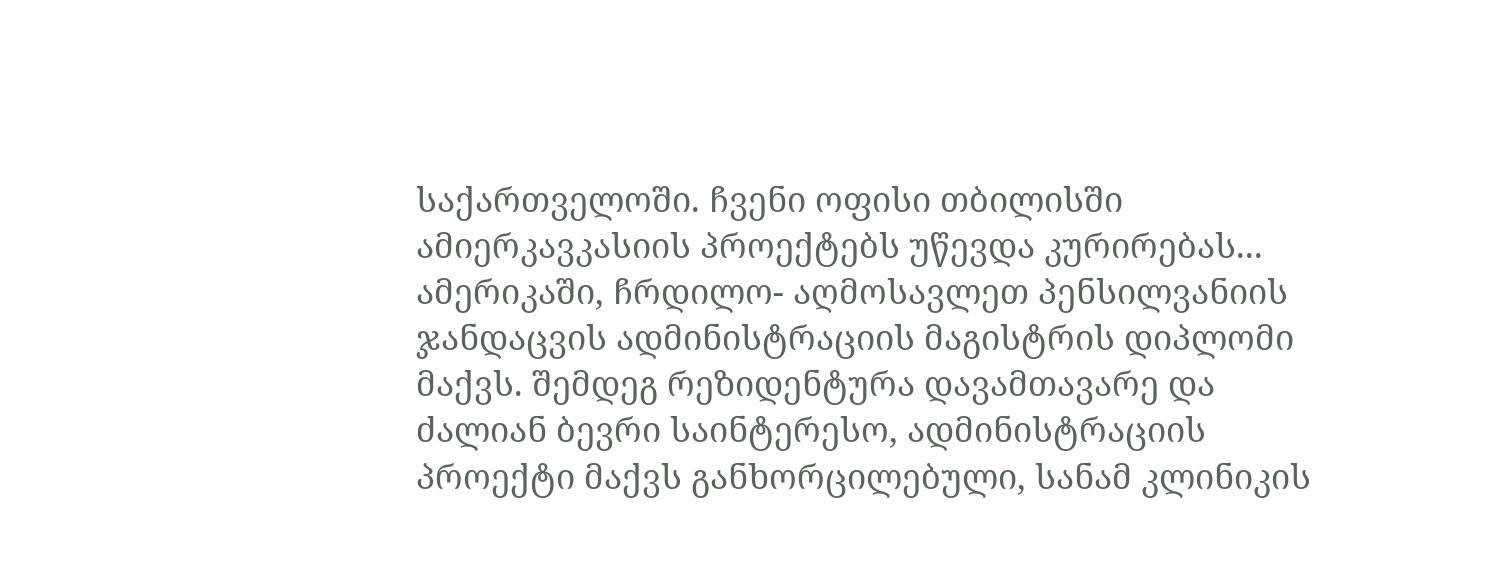საქართველოში. ჩვენი ოფისი თბილისში ამიერკავკასიის პროექტებს უწევდა კურირებას...
ამერიკაში, ჩრდილო- აღმოსავლეთ პენსილვანიის ჯანდაცვის ადმინისტრაციის მაგისტრის დიპლომი მაქვს. შემდეგ რეზიდენტურა დავამთავარე და ძალიან ბევრი საინტერესო, ადმინისტრაციის პროექტი მაქვს განხორცილებული, სანამ კლინიკის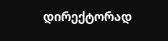დირექტორად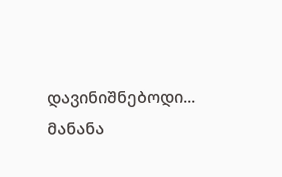დავინიშნებოდი...
მანანა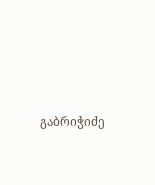გაბრიჭიძე